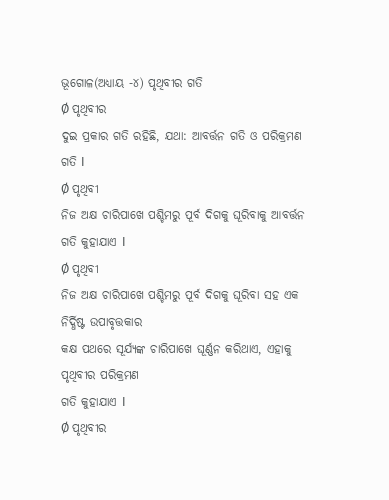ଭୂଗୋଳ(ଅଧ୍ୟାୟ -୪) ପୃଥିବୀର ଗତି
Ø ପୃଥିବୀର
ଦୁଇ ପ୍ରକାର ଗତି ରହିଛି, ଯଥା: ଆବର୍ତ୍ତନ ଗତି ଓ ପରିକ୍ରମଣ
ଗତି I
Ø ପୃଥିବୀ
ନିଜ ଅକ୍ଷ ଚାରିପାଖେ ପଶ୍ଚିମରୁ ପୂର୍ବ ଦିଗକୁ ଘୂରିବାକୁ ଆବର୍ତ୍ତନ ଗତି କୁହାଯାଏ I
Ø ପୃଥିବୀ
ନିଜ ଅକ୍ଷ ଚାରିପାଖେ ପଶ୍ଚିମରୁ ପୂର୍ବ ଦିଗକୁ ଘୂରିବା ସହ ଏକ ନିର୍ଦ୍ଧିଷ୍ଟ ଉପାବୃତ୍ତକାର
କକ୍ଷ ପଥରେ ସୂର୍ଯ୍ୟଙ୍କ ଚାରିପାଖେ ଘୂର୍ଣ୍ଣନ କରିଥାଏ, ଏହାକୁ ପୃଥିବୀର ପରିକ୍ରମଣ
ଗତି କୁହାଯାଏ I
Ø ପୃଥିବୀର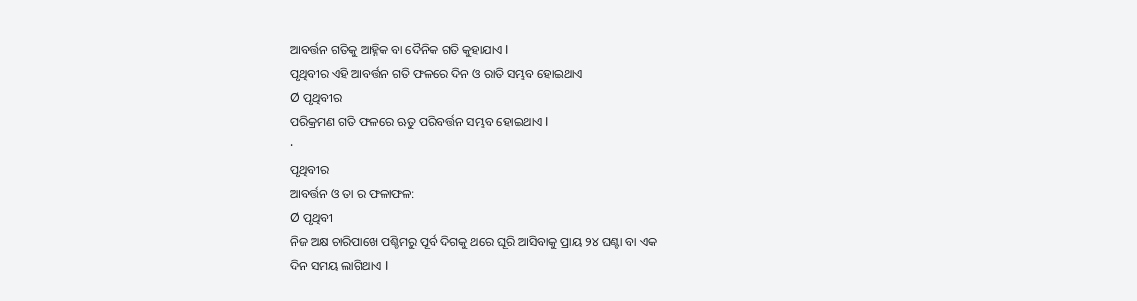ଆବର୍ତ୍ତନ ଗତିକୁ ଆହ୍ନିକ ବା ଦୈନିକ ଗତି କୁହାଯାଏ I
ପୃଥିବୀର ଏହି ଆବର୍ତ୍ତନ ଗତି ଫଳରେ ଦିନ ଓ ରାତି ସମ୍ଭବ ହୋଇଥାଏ
Ø ପୃଥିବୀର
ପରିକ୍ରମଣ ଗତି ଫଳରେ ଋତୁ ପରିବର୍ତ୍ତନ ସମ୍ଭବ ହୋଇଥାଏ I
·
ପୃଥିବୀର
ଆବର୍ତ୍ତନ ଓ ତା ର ଫଳାଫଳ:
Ø ପୃଥିବୀ
ନିଜ ଅକ୍ଷ ଚାରିପାଖେ ପଶ୍ଚିମରୁ ପୂର୍ବ ଦିଗକୁ ଥରେ ଘୂରି ଆସିବାକୁ ପ୍ରାୟ ୨୪ ଘଣ୍ଟା ବା ଏକ
ଦିନ ସମୟ ଲାଗିଥାଏ I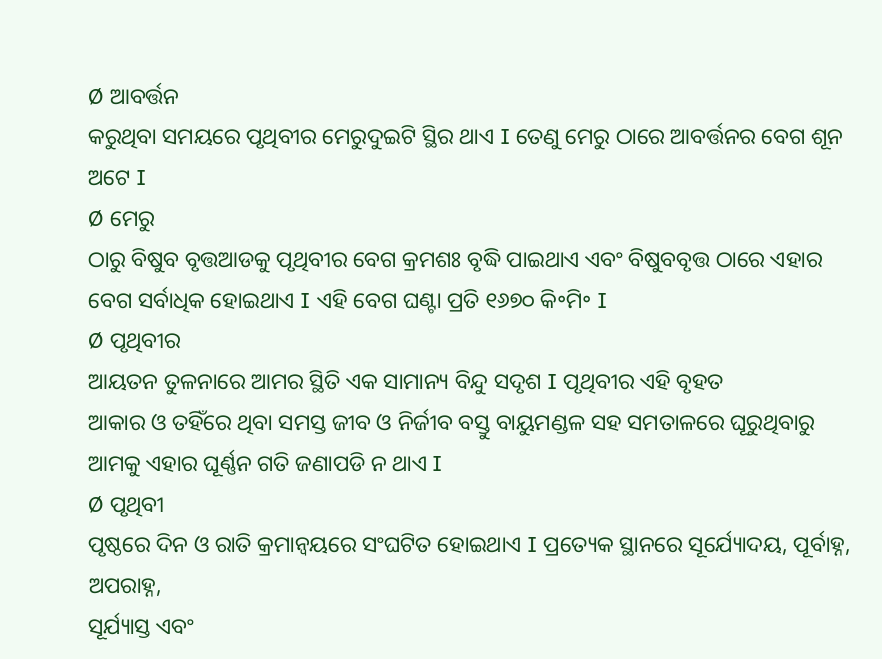Ø ଆବର୍ତ୍ତନ
କରୁଥିବା ସମୟରେ ପୃଥିବୀର ମେରୁଦୁଇଟି ସ୍ଥିର ଥାଏ I ତେଣୁ ମେରୁ ଠାରେ ଆବର୍ତ୍ତନର ବେଗ ଶୂନ ଅଟେ I
Ø ମେରୁ
ଠାରୁ ବିଷୁବ ବୃତ୍ତଆଡକୁ ପୃଥିବୀର ବେଗ କ୍ରମଶଃ ବୃଦ୍ଧି ପାଇଥାଏ ଏବଂ ବିଷୁବବୃତ୍ତ ଠାରେ ଏହାର
ବେଗ ସର୍ବାଧିକ ହୋଇଥାଏ I ଏହି ବେଗ ଘଣ୍ଟା ପ୍ରତି ୧୬୭୦ କି॰ମି॰ I
Ø ପୃଥିବୀର
ଆୟତନ ତୁଳନାରେ ଆମର ସ୍ଥିତି ଏକ ସାମାନ୍ୟ ବିନ୍ଦୁ ସଦୃଶ I ପୃଥିବୀର ଏହି ବୃହତ
ଆକାର ଓ ତହିଁରେ ଥିବା ସମସ୍ତ ଜୀବ ଓ ନିର୍ଜୀବ ବସ୍ତୁ ବାୟୁମଣ୍ଡଳ ସହ ସମତାଳରେ ଘୂରୁଥିବାରୁ
ଆମକୁ ଏହାର ଘୂର୍ଣ୍ଣନ ଗତି ଜଣାପଡି ନ ଥାଏ I
Ø ପୃଥିବୀ
ପୃଷ୍ଠରେ ଦିନ ଓ ରାତି କ୍ରମାନ୍ଵୟରେ ସଂଘଟିତ ହୋଇଥାଏ I ପ୍ରତ୍ୟେକ ସ୍ଥାନରେ ସୂର୍ଯ୍ୟୋଦୟ, ପୂର୍ବାହ୍ନ, ଅପରାହ୍ନ,
ସୂର୍ଯ୍ୟାସ୍ତ ଏବଂ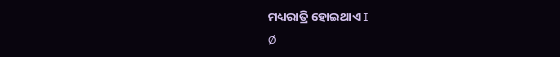ମଧ୍ୟରାତ୍ରି ହୋଇଥାଏ I
Ø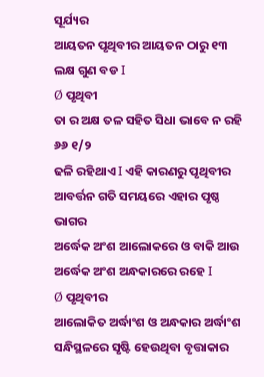ସୂର୍ଯ୍ୟର
ଆୟତନ ପୃଥିବୀର ଆୟତନ ଠାରୁ ୧୩ ଲକ୍ଷ ଗୁଣ ବଡ I
Ø ପୃଥିବୀ
ତା ର ଅକ୍ଷ ତଳ ସହିତ ସିଧା ଭାବେ ନ ରହି ୬୬ ୧/୨
ଢଳି ରହିଥାଏ I ଏହି କାରଣରୁ ପୃଥିବୀର ଆବର୍ତ୍ତନ ଗତି ସମୟରେ ଏହାର ପୃଷ୍ଠ ଭାଗର
ଅର୍ଦ୍ଧେକ ଅଂଶ ଆଲୋକରେ ଓ ବାକି ଆଉ ଅର୍ଦ୍ଧେକ ଅଂଶ ଅନ୍ଧକାରରେ ରହେ I
Ø ପୃଥିବୀର
ଆଲୋକିତ ଅର୍ଦ୍ଧାଂଶ ଓ ଅନ୍ଧକାର ଅର୍ଦ୍ଧାଂଶ ସନ୍ଧିସ୍ଥଳରେ ସୃଷ୍ଟି ହେଉଥିବା ବୃତ୍ତାକାର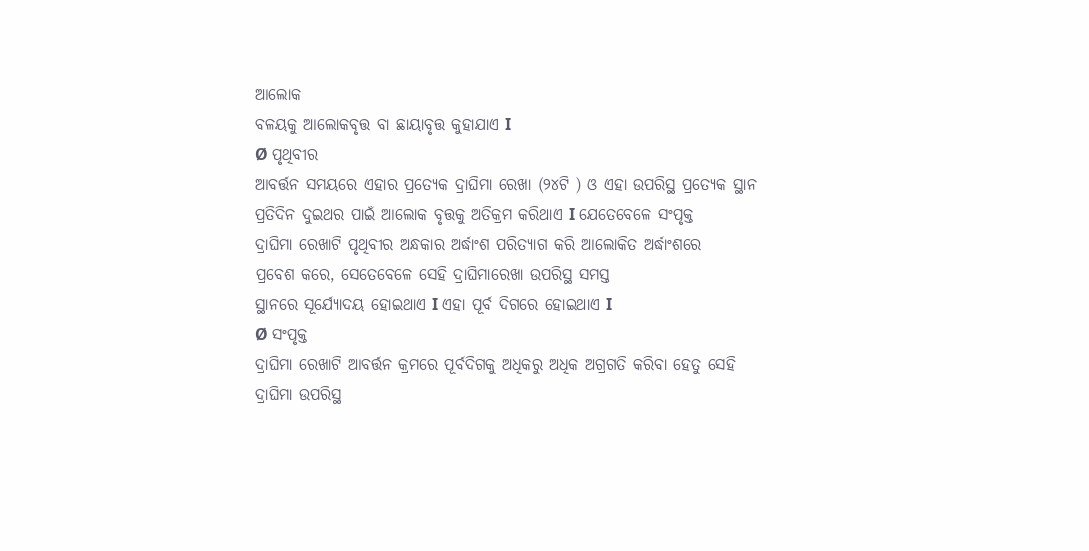ଆଲୋକ
ବଳୟକୁ ଆଲୋକବୃତ୍ତ ବା ଛାୟାବୃତ୍ତ କୁହାଯାଏ I
Ø ପୃଥିବୀର
ଆବର୍ତ୍ତନ ସମୟରେ ଏହାର ପ୍ରତ୍ୟେକ ଦ୍ରାଘିମା ରେଖା (୨୪ଟି ) ଓ ଏହା ଉପରିସ୍ଥ ପ୍ରତ୍ୟେକ ସ୍ଥାନ
ପ୍ରତିଦିନ ଦୁଇଥର ପାଇଁ ଆଲୋକ ବୃତ୍ତକୁ ଅତିକ୍ରମ କରିଥାଏ I ଯେତେବେଳେ ସଂପୃକ୍ତ
ଦ୍ରାଘିମା ରେଖାଟି ପୃଥିବୀର ଅନ୍ଧକାର ଅର୍ଦ୍ଧାଂଶ ପରିତ୍ୟାଗ କରି ଆଲୋକିତ ଅର୍ଦ୍ଧାଂଶରେ
ପ୍ରବେଶ କରେ, ସେତେବେଳେ ସେହି ଦ୍ରାଘିମାରେଖା ଉପରିସ୍ଥ ସମସ୍ତ
ସ୍ଥାନରେ ସୂର୍ଯ୍ୟୋଦୟ ହୋଇଥାଏ I ଏହା ପୂର୍ବ ଦିଗରେ ହୋଇଥାଏ I
Ø ସଂପୃକ୍ତ
ଦ୍ରାଘିମା ରେଖାଟି ଆବର୍ତ୍ତନ କ୍ରମରେ ପୂର୍ବଦିଗକୁ ଅଧିକରୁ ଅଧିକ ଅଗ୍ରଗତି କରିବା ହେତୁ ସେହି
ଦ୍ରାଘିମା ଉପରିସ୍ଥ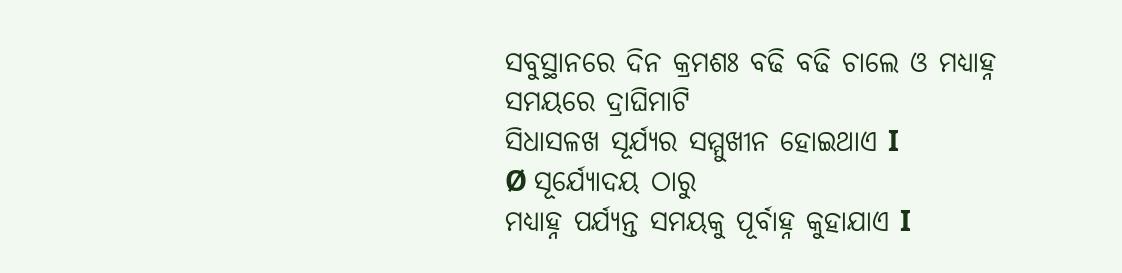ସବୁସ୍ଥାନରେ ଦିନ କ୍ରମଶଃ ବଢି ବଢି ଚାଲେ ଓ ମଧ୍ୟାହ୍ନ ସମୟରେ ଦ୍ରାଘିମାଟି
ସିଧାସଳଖ ସୂର୍ଯ୍ୟର ସମ୍ମୁଖୀନ ହୋଇଥାଏ I
Ø ସୂର୍ଯ୍ୟୋଦୟ ଠାରୁ
ମଧ୍ୟାହ୍ନ ପର୍ଯ୍ୟନ୍ତ ସମୟକୁ ପୂର୍ବାହ୍ନ କୁହାଯାଏ I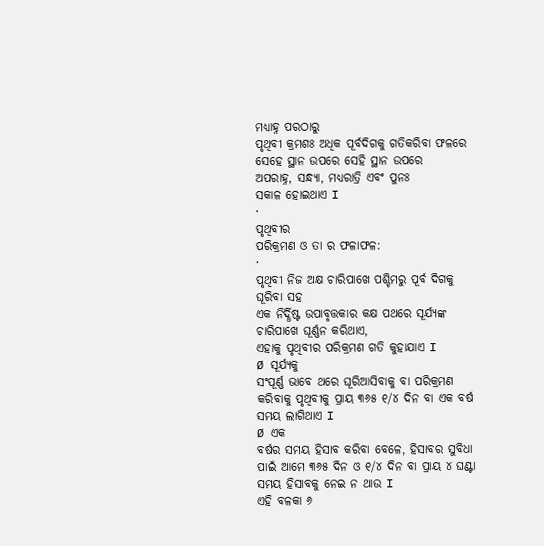ମଧ୍ୟାହ୍ନ ପରଠାରୁ
ପୃଥିବୀ କ୍ରମଶଃ ଅଧିକ ପୂର୍ବଦିଗକୁ ଗତିକରିବା ଫଳରେ ସେହେ ସ୍ଥାନ ଉପରେ ସେହି ସ୍ଥାନ ଉପରେ
ଅପରାହ୍ନ, ସନ୍ଧ୍ୟା, ମଧ୍ୟରାତ୍ରି ଏବଂ ପୁନଃ
ସକାଳ ହୋଇଥାଏ I
·
ପୃଥିବୀର
ପରିକ୍ରମଣ ଓ ତା ର ଫଳାଫଳ:
·
ପୃଥିବୀ ନିଜ ଅକ୍ଷ ଚାରିପାଖେ ପଶ୍ଚିମରୁ ପୂର୍ବ ଦିଗକୁ ଘୂରିବା ସହ
ଏକ ନିର୍ଦ୍ଧିଷ୍ଟ ଉପାବୃତ୍ତକାର କକ୍ଷ ପଥରେ ସୂର୍ଯ୍ୟଙ୍କ ଚାରିପାଖେ ଘୂର୍ଣ୍ଣନ କରିଥାଏ,
ଏହାକୁ ପୃଥିବୀର ପରିକ୍ରମଣ ଗତି କୁହାଯାଏ I
Ø ସୂର୍ଯ୍ୟକୁ
ସଂପୂର୍ଣ୍ଣ ଭାବେ ଥରେ ଘୂରିଆସିବାକୁ ବା ପରିକ୍ରମଣ କରିବାକୁ ପୃଥିବୀକୁ ପ୍ରାୟ ୩୬୫ ୧/୪ ଦିନ ବା ଏକ ବର୍ଷ ସମୟ ଲାଗିଥାଏ I
Ø ଏକ
ବର୍ଷର ସମୟ ହିସାବ କରିବା ବେଳେ, ହିସାବର ସୁବିଧା ପାଇଁ ଆମେ ୩୬୫ ଦିନ ଓ ୧/୪ ଦିନ ବା ପ୍ରାୟ ୪ ଘଣ୍ଟା ସମୟ ହିସାବକୁ ନେଇ ନ ଥାଉ I
ଏହି ବଳକା ୬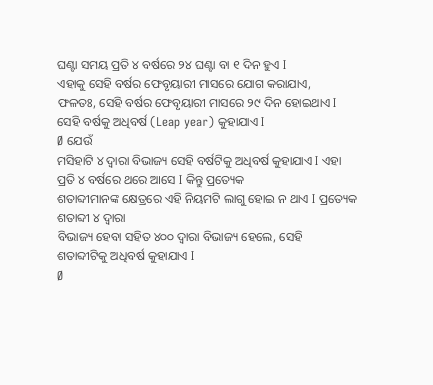ଘଣ୍ଟା ସମୟ ପ୍ରତି ୪ ବର୍ଷରେ ୨୪ ଘଣ୍ଟା ବା ୧ ଦିନ ହୁଏ I
ଏହାକୁ ସେହି ବର୍ଷର ଫେବୃୟାରୀ ମାସରେ ଯୋଗ କରାଯାଏ,
ଫଳତଃ, ସେହି ବର୍ଷର ଫେବୃୟାରୀ ମାସରେ ୨୯ ଦିନ ହୋଇଥାଏ I ସେହି ବର୍ଷକୁ ଅଧିବର୍ଷ (Leap year) କୁହାଯାଏ I
Ø ଯେଉଁ
ମସିହାଟି ୪ ଦ୍ଵାରା ବିଭାଜ୍ୟ ସେହି ବର୍ଷଟିକୁ ଅଧିବର୍ଷ କୁହାଯାଏ I ଏହା ପ୍ରତି ୪ ବର୍ଷରେ ଥରେ ଆସେ I କିନ୍ତୁ ପ୍ରତ୍ୟେକ
ଶତାବ୍ଦୀମାନଙ୍କ କ୍ଷେତ୍ରରେ ଏହି ନିୟମଟି ଲାଗୁ ହୋଇ ନ ଥାଏ I ପ୍ରତ୍ୟେକ ଶତାବ୍ଦୀ ୪ ଦ୍ଵାରା
ବିଭାଜ୍ୟ ହେବା ସହିତ ୪୦୦ ଦ୍ଵାରା ବିଭାଜ୍ୟ ହେଲେ, ସେହି
ଶତାବ୍ଦୀଟିକୁ ଅଧିବର୍ଷ କୁହାଯାଏ I
Ø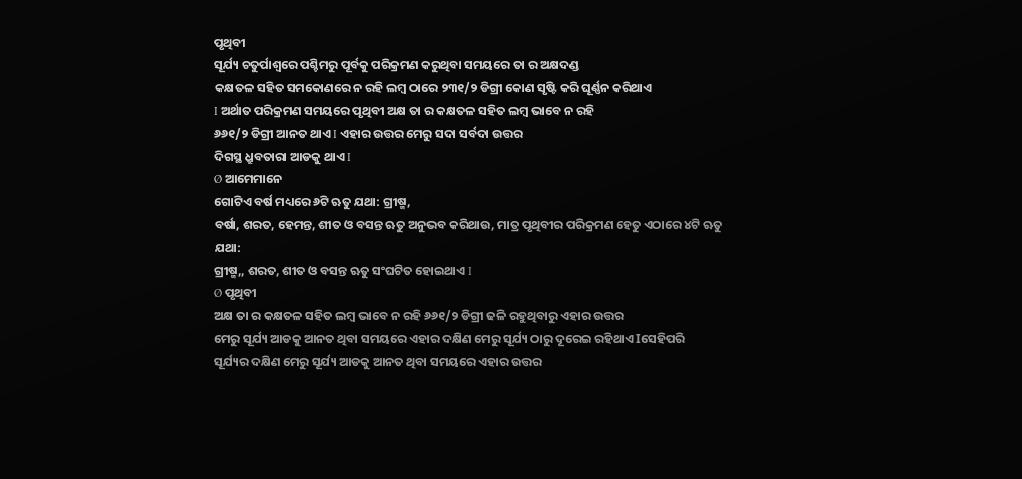ପୃଥିବୀ
ସୂର୍ଯ୍ୟ ଚତୁର୍ପାଶ୍ଵରେ ପଶ୍ଚିମରୁ ପୂର୍ବକୁ ପରିକ୍ରମଣ କରୁଥିବା ସମୟରେ ତା ର ଅକ୍ଷଦଣ୍ଡ
କକ୍ଷତଳ ସହିତ ସମକୋଣରେ ନ ରହି ଲମ୍ବ ଠାରେ ୨୩୧/୨ ଡିଗ୍ରୀ କୋଣ ସୃଷ୍ଟି କରି ଘୂର୍ଣ୍ଣନ କରିଥାଏ
I ଅର୍ଥାତ ପରିକ୍ରମଣ ସମୟରେ ପୃଥିବୀ ଅକ୍ଷ ତା ର କକ୍ଷତଳ ସହିତ ଲମ୍ବ ଭାବେ ନ ରହି
୬୬୧/୨ ଡିଗ୍ରୀ ଆନତ ଥାଏ I ଏହାର ଉତ୍ତର ମେରୁ ସଦା ସର୍ବଦା ଉତ୍ତର
ଦିଗସ୍ଥ ଧ୍ରୁବତାରା ଆଡକୁ ଥାଏ I
Ø ଆମେମାନେ
ଗୋଟିଏ ବର୍ଷ ମଧ୍ୟରେ ୬ଟି ଋତୁ ଯଥା: ଗ୍ରୀଷ୍ମ,
ବର୍ଷା, ଶରତ, ହେମନ୍ତ, ଶୀତ ଓ ବସନ୍ତ ଋତୁ ଅନୁଭବ କରିଥାଉ, ମାତ୍ର ପୃଥିବୀର ପରିକ୍ରମଣ ହେତୁ ଏଠାରେ ୪ଟି ଋତୁ ଯଥା:
ଗ୍ରୀଷ୍ମ,, ଶରତ, ଶୀତ ଓ ବସନ୍ତ ଋତୁ ସଂଘଟିତ ହୋଇଥାଏ I
Ø ପୃଥିବୀ
ଅକ୍ଷ ତା ର କକ୍ଷତଳ ସହିତ ଲମ୍ବ ଭାବେ ନ ରହି ୬୬୧/୨ ଡିଗ୍ରୀ ଢଳି ରହୁଥିବାରୁ ଏହାର ଉତ୍ତର
ମେରୁ ସୂର୍ଯ୍ୟ ଆଡକୁ ଆନତ ଥିବା ସମୟରେ ଏହାର ଦକ୍ଷିଣ ମେରୁ ସୂର୍ଯ୍ୟ ଠାରୁ ଦୂରେଇ ରହିଥାଏ Iସେହିପରି
ସୂର୍ଯ୍ୟର ଦକ୍ଷିଣ ମେରୁ ସୂର୍ଯ୍ୟ ଆଡକୁ ଆନତ ଥିବା ସମୟରେ ଏହାର ଉତ୍ତର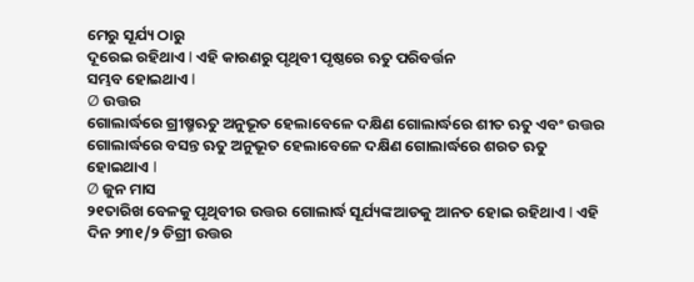ମେରୁ ସୂର୍ଯ୍ୟ ଠାରୁ
ଦୂରେଇ ରହିଥାଏ I ଏହି କାରଣରୁ ପୃଥିବୀ ପୃଷ୍ଠରେ ଋତୁ ପରିବର୍ତ୍ତନ
ସମ୍ଭବ ହୋଇଥାଏ I
Ø ଉତ୍ତର
ଗୋଲାର୍ଦ୍ଧରେ ଗ୍ରୀଷ୍ମଋତୁ ଅନୁଭୂତ ହେଲାବେଳେ ଦକ୍ଷିଣ ଗୋଲାର୍ଦ୍ଧରେ ଶୀତ ଋତୁ ଏବଂ ଉତ୍ତର
ଗୋଲାର୍ଦ୍ଧରେ ବସନ୍ତ ଋତୁ ଅନୁଭୂତ ହେଲାବେଳେ ଦକ୍ଷିଣ ଗୋଲାର୍ଦ୍ଧରେ ଶରତ ଋତୁ ହୋଇଥାଏ I
Ø ଜୁନ ମାସ
୨୧ତାରିଖ ବେଳକୁ ପୃଥିବୀର ଉତ୍ତର ଗୋଲାର୍ଦ୍ଧ ସୂର୍ଯ୍ୟଙ୍କଆଡକୁ ଆନତ ହୋଇ ରହିଥାଏ I ଏହି ଦିନ ୨୩୧/୨ ଡିଗ୍ରୀ ଉତ୍ତର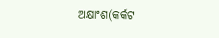ଅକ୍ଷାଂଶ(କର୍କଟ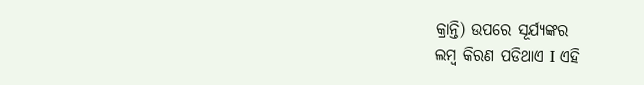କ୍ରାନ୍ତି) ଉପରେ ସୂର୍ଯ୍ୟଙ୍କର
ଲମ୍ବ କିରଣ ପଡିଥାଏ I ଏହି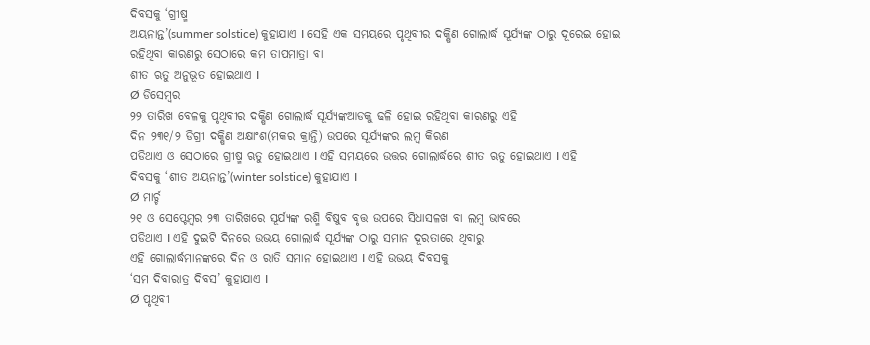ଦିବସକୁ ‘ଗ୍ରୀଷ୍ମ
ଅୟନାନ୍ତ’(summer solstice) କୁହାଯାଏ I ସେହି ଏକ ସମୟରେ ପୃଥିବୀର ଦକ୍ଷିଣ ଗୋଲାର୍ଦ୍ଧ ସୂର୍ଯ୍ୟଙ୍କ ଠାରୁ ଦୂରେଇ ହୋଇ
ରହିଥିବା କାରଣରୁ ସେଠାରେ କମ ତାପମାତ୍ରା ବା
ଶୀତ ଋତୁ ଅନୁଭୂତ ହୋଇଥାଏ I
Ø ଡିସେମ୍ବର
୨୨ ତାରିଖ ବେଳକୁ ପୃଥିବୀର ଦକ୍ଷିଣ ଗୋଲାର୍ଦ୍ଧ ସୂର୍ଯ୍ୟଙ୍କଆଡକୁ ଢଳି ହୋଇ ରହିଥିବା କାରଣରୁ ଏହି
ଦିନ ୨୩୧/୨ ଡିଗ୍ରୀ ଦକ୍ଷିଣ ଅକ୍ଷାଂଶ(ମକର କ୍ରାନ୍ତି) ଉପରେ ସୂର୍ଯ୍ୟଙ୍କର ଲମ୍ବ କିରଣ
ପଡିଥାଏ ଓ ସେଠାରେ ଗ୍ରୀଷ୍ମ ଋତୁ ହୋଇଥାଏ I ଏହି ସମୟରେ ଉତ୍ତର ଗୋଲାର୍ଦ୍ଧରେ ଶୀତ ଋତୁ ହୋଇଥାଏ I ଏହି
ଦିବସକୁ ‘ଶୀତ ଅୟନାନ୍ତ’(winter solstice) କୁହାଯାଏ I
Ø ମାର୍ଚ୍ଚ
୨୧ ଓ ସେପ୍ଟେମ୍ବର ୨୩ ତାରିଖରେ ସୂର୍ଯ୍ୟଙ୍କ ରଶ୍ମି ବିଷୁବ ବୃତ୍ତ ଉପରେ ସିଧାସଳଖ ବା ଲମ୍ବ ଭାବରେ
ପଡିଥାଏ I ଏହି ଦୁଇଟି ଦିନରେ ଉଭୟ ଗୋଲାର୍ଦ୍ଧ ସୂର୍ଯ୍ୟଙ୍କ ଠାରୁ ସମାନ ଦୂରତାରେ ଥିବାରୁ
ଏହି ଗୋଲାର୍ଦ୍ଧମାନଙ୍କରେ ଦିନ ଓ ରାତି ସମାନ ହୋଇଥାଏ I ଏହି ଉଭୟ ଦିବସକୁ
‘ସମ ଦିବାରାତ୍ର ଦିବସ’ କୁହାଯାଏ I
Ø ପୃଥିବୀ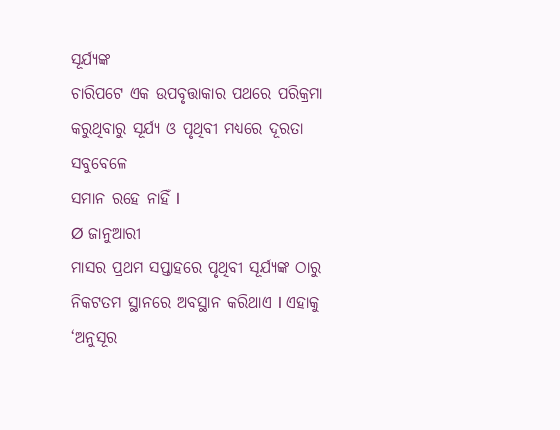ସୂର୍ଯ୍ୟଙ୍କ
ଚାରିପଟେ ଏକ ଉପବୃତ୍ତାକାର ପଥରେ ପରିକ୍ରମା କରୁଥିବାରୁ ସୂର୍ଯ୍ୟ ଓ ପୃଥିବୀ ମଧ୍ୟରେ ଦୂରତା ସବୁବେଳେ
ସମାନ ରହେ ନାହିଁ I
Ø ଜାନୁଆରୀ
ମାସର ପ୍ରଥମ ସପ୍ତାହରେ ପୃଥିବୀ ସୂର୍ଯ୍ୟଙ୍କ ଠାରୁ ନିକଟତମ ସ୍ଥାନରେ ଅବସ୍ଥାନ କରିଥାଏ I ଏହାକୁ ‘ଅନୁସୂର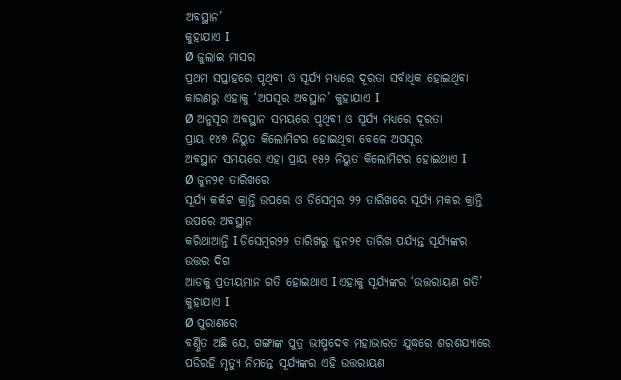ଅବସ୍ଥାନ’
କୁହାଯାଏ I
Ø ଜୁଲାଇ ମାସର
ପ୍ରଥମ ସପ୍ତାହରେ ପୃଥିବୀ ଓ ସୂର୍ଯ୍ୟ ମଧ୍ୟରେ ଦୂରତା ସର୍ବାଧିକ ହୋଇଥିବା କାରଣରୁ ଏହାକୁ ‘ଅପସୂର ଅବସ୍ଥାନ’ କୁହାଯାଏ I
Ø ଅନୁସୂର ଅବସ୍ଥାନ ସମୟରେ ପୃଥିବୀ ଓ ସୂର୍ଯ୍ୟ ମଧ୍ୟରେ ଦୂରତା
ପ୍ରାୟ ୧୪୭ ନିୟୁତ କିଲୋମିଟର ହୋଇଥିବା ବେଳେ ଅପସୂର
ଅବସ୍ଥାନ ସମୟରେ ଏହା ପ୍ରାୟ ୧୫୨ ନିୟୁତ କିଲୋମିଟର ହୋଇଥାଏ I
Ø ଜୁନ୨୧ ତାରିଖରେ
ସୂର୍ଯ୍ୟ କର୍କଟ କ୍ରାନ୍ତି ଉପରେ ଓ ଡିସେମ୍ବର ୨୨ ତାରିଖରେ ସୂର୍ଯ୍ୟ ମକର କ୍ରାନ୍ତି ଉପରେ ଅବସ୍ଥାନ
କରିଥାଆନ୍ତି I ଡିସେମ୍ବର୨୨ ତାରିଖରୁ ଜୁନ୨୧ ତାରିଖ ପର୍ଯ୍ୟନ୍ତ ସୂର୍ଯ୍ୟଙ୍କର ଉତ୍ତର ଦିଗ
ଆଡକୁ ପ୍ରତୀୟମାନ ଗତି ହୋଇଥାଏ I ଏହାକୁ ସୂର୍ଯ୍ୟଙ୍କର ‘ଉତ୍ତରାୟଣ ଗତି’ କୁହାଯାଏ I
Ø ପୁରାଣରେ
ବର୍ଣ୍ଣିତ ଅଛି ଯେ, ଗଙ୍ଗାଙ୍କ ପୁତ୍ର ଭୀଷ୍ମଦେବ ମହାଭାରତ ଯୁଦ୍ଧରେ ଶରଶଯ୍ୟାରେ
ପଡିରହି ମୃତ୍ୟୁ ନିମନ୍ତେ ସୂର୍ଯ୍ୟଙ୍କର ଏହି ଉତ୍ତରାୟଣ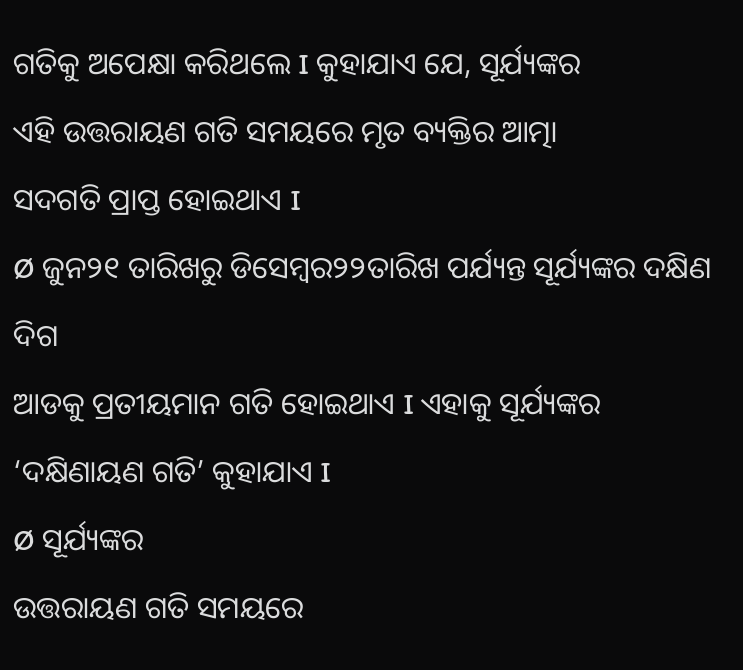ଗତିକୁ ଅପେକ୍ଷା କରିଥଲେ I କୁହାଯାଏ ଯେ, ସୂର୍ଯ୍ୟଙ୍କର
ଏହି ଉତ୍ତରାୟଣ ଗତି ସମୟରେ ମୃତ ବ୍ୟକ୍ତିର ଆତ୍ମା
ସଦଗତି ପ୍ରାପ୍ତ ହୋଇଥାଏ I
Ø ଜୁନ୨୧ ତାରିଖରୁ ଡିସେମ୍ବର୨୨ତାରିଖ ପର୍ଯ୍ୟନ୍ତ ସୂର୍ଯ୍ୟଙ୍କର ଦକ୍ଷିଣ ଦିଗ
ଆଡକୁ ପ୍ରତୀୟମାନ ଗତି ହୋଇଥାଏ I ଏହାକୁ ସୂର୍ଯ୍ୟଙ୍କର ‘ଦକ୍ଷିଣାୟଣ ଗତି’ କୁହାଯାଏ I
Ø ସୂର୍ଯ୍ୟଙ୍କର
ଉତ୍ତରାୟଣ ଗତି ସମୟରେ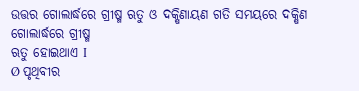ଉତ୍ତର ଗୋଲାର୍ଦ୍ଧରେ ଗ୍ରୀଷ୍ମ ଋତୁ ଓ ଦକ୍ଷିଣାୟଣ ଗତି ସମୟରେ ଦକ୍ଷିଣ ଗୋଲାର୍ଦ୍ଧରେ ଗ୍ରୀଷ୍ମ
ଋତୁ ହୋଇଥାଏ I
Ø ପୃଥିବୀର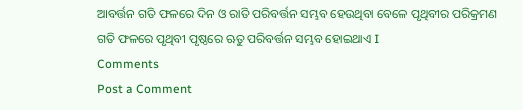ଆବର୍ତ୍ତନ ଗତି ଫଳରେ ଦିନ ଓ ରାତି ପରିବର୍ତ୍ତନ ସମ୍ଭବ ହେଉଥିବା ବେଳେ ପୃଥିବୀର ପରିକ୍ରମଣ
ଗତି ଫଳରେ ପୃଥିବୀ ପୃଷ୍ଠରେ ଋତୁ ପରିବର୍ତ୍ତନ ସମ୍ଭବ ହୋଇଥାଏ I
Comments
Post a Comment